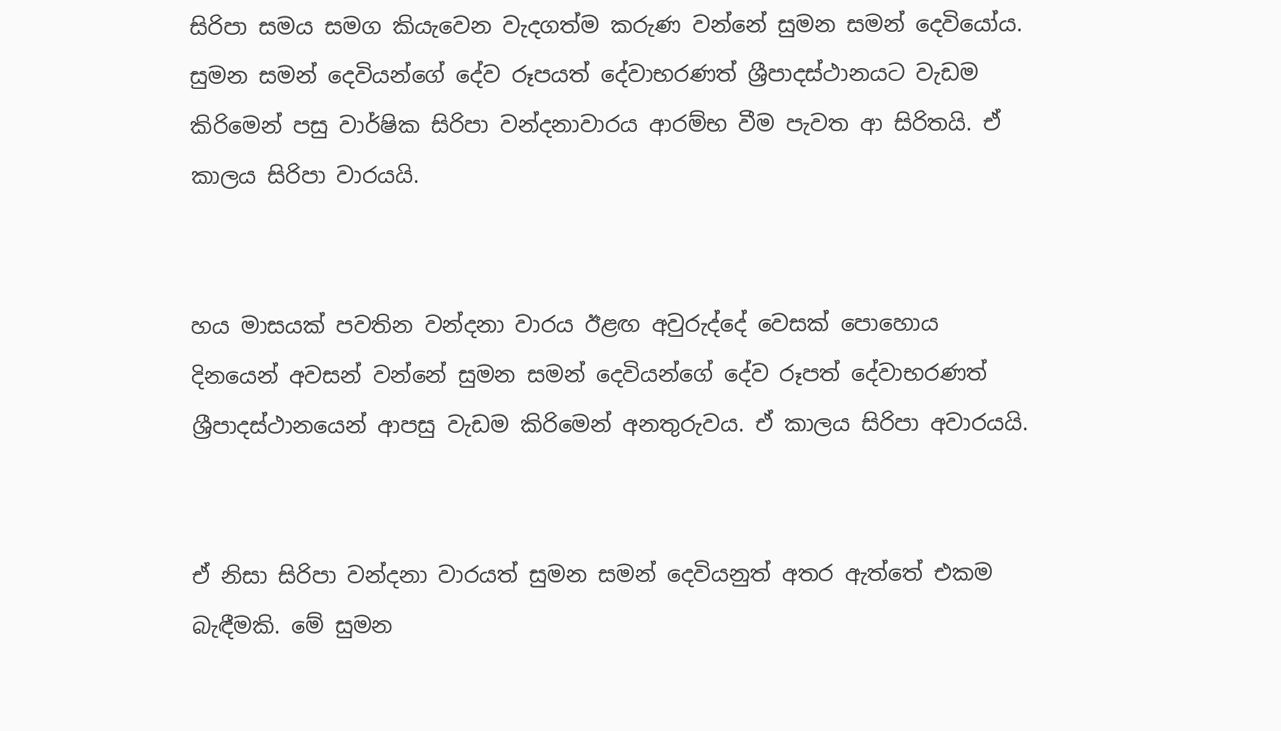සිරිපා සමය සමග කියැවෙන වැදගත්ම කරුණ වන්නේ සුමන සමන් දෙවියෝය. සුමන සමන් දෙවියන්ගේ දේව රූපයත් දේවාභරණත් ශ්‍රීපාදස්ථානයට වැඩම කිරිමෙන් පසු වාර්ෂික සිරිපා වන්දනාවාරය ආරම්භ වීම පැවත ආ සිරිතයි. ඒ කාලය සිරිපා වාරයයි.


හය මාසයක් පවතින වන්දනා වාරය ඊළඟ අවුරුද්දේ වෙසක් පොහොය දිනයෙන් අවසන් වන්නේ සුමන සමන් දෙවියන්ගේ දේව රූපත් දේවාභරණත් ශ්‍රීපාදස්ථානයෙන් ආපසු වැඩම කිරිමෙන් අනතුරුවය. ඒ කාලය සිරිපා අවාරයයි.


ඒ නිසා සිරිපා වන්දනා වාරයත් සුමන සමන් දෙවියනුත් අතර ඇත්තේ එකම බැඳීමකි. මේ සුමන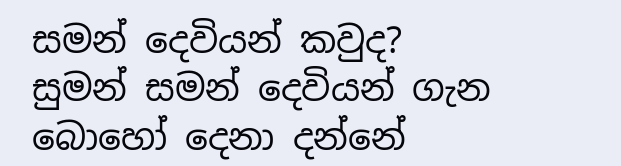සමන් දෙවියන් කවුද? සුමන් සමන් දෙවියන් ගැන බොහෝ දෙනා දන්නේ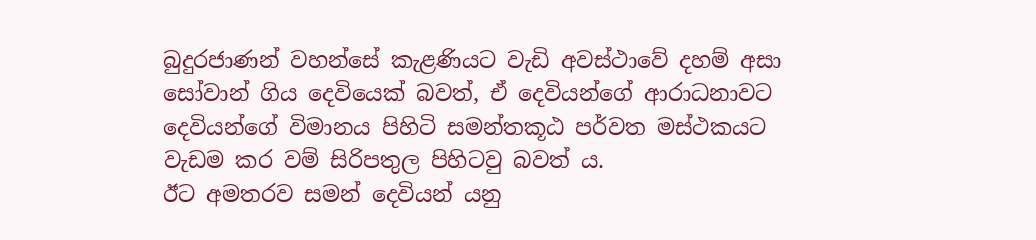බුදුරජාණන් වහන්සේ කැළණියට වැඩි අවස්ථාවේ දහම් අසා සෝවාන් ගිය දෙවියෙක් බවත්, ඒ දෙවියන්ගේ ආරාධනාවට දෙවියන්ගේ විමානය පිහිටි සමන්තකූඨ පර්වත මස්ථකයට වැඩම කර වම් සිරිපතුල පිහිටවු බවත් ය.
ඊට අමතරව සමන් දෙවියන් යනු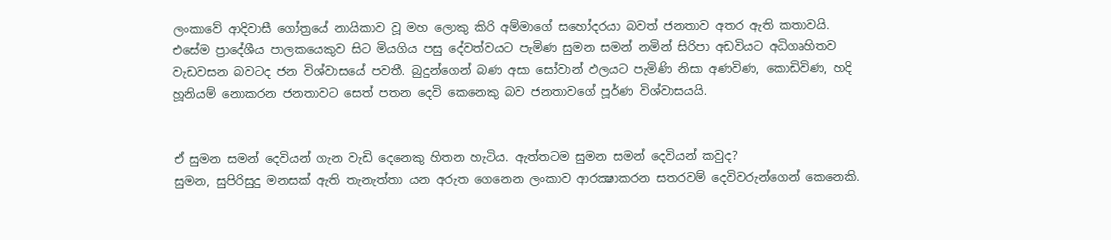ලංකාවේ ආදිවාසී ගෝත්‍රයේ නායිකාව වූ මහ ලොකු කිරි අම්මාගේ සහෝදරයා බවත් ජනතාව අතර ඇති කතාවයි. එසේම ප්‍රාදේශීය පාලකයෙකුව සිට මියගිය පසු දේවත්වයට පැමිණ සුමන සමන් නමින් සිරිපා අඩවියට අධිගෘහිතව වැඩවසන බවටද ජන විශ්වාසයේ පවතී. බුදුන්ගෙන් බණ අසා සෝවාන් ඵලයට පැමිණි නිසා අණවිණ, කොඩිවිණ, හදි හූනියම් නොකරන ජනතාවට සෙත් පතන දෙවි කෙනෙකු බව ජනතාවගේ පූර්ණ විශ්වාසයයි.


ඒ සුමන සමන් දෙවියන් ගැන වැඩි දෙනෙකු හිතන හැටිය. ඇත්තටම සුමන සමන් දෙවියන් කවුද?
සුමන, සුපිරිසුදු මනසක් ඇති තැනැත්තා යන අරුත ගෙනෙන ලංකාව ආරක්‍ෂාකරන සතරවම් දෙවිවරුන්ගෙන් කෙනෙකි.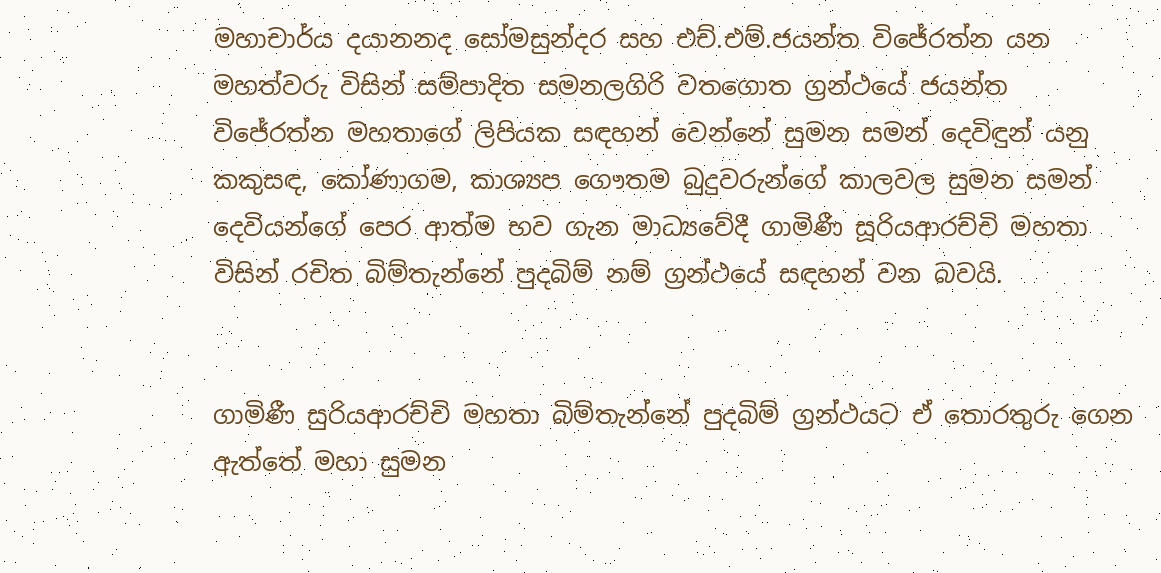මහාචාර්ය දයානනද සෝමසුන්දර සහ එච්.එම්.ජයන්ත විජේරත්න යන මහත්වරු විසින් සම්පාදිත සමනලගිරි වතගොත ග්‍රන්ථයේ ජයන්ත විජේරත්න මහතාගේ ලිපියක සඳහන් වෙන්නේ සුමන සමන් දෙවිඳුන් යනු කකුසඳ, කෝණාගම, කාශ්‍යප ගෞතම බුදුවරුන්ගේ කාලවල සුමන සමන් දෙවියන්ගේ පෙර ආත්ම භව ගැන මාධ්‍යවේදී ගාමිණී සූරියආරච්චි මහතා විසින් රචිත බිම්තැන්නේ පුදබිම් නම් ග්‍රන්ථයේ සඳහන් වන බවයි.


ගාමිණී සුරියආරච්චි මහතා බිම්තැන්නේ පුදබිම් ග්‍රන්ථයට ඒ තොරතුරු ගෙන ඇත්තේ මහා සුමන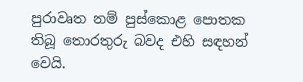පුරාවෘත නම් පුස්කොළ පොතක තිබූ තොරතුරු බවද එහි සඳහන් වෙයි.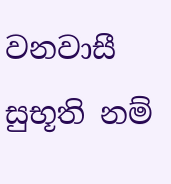වනවාසී සුභූති නම්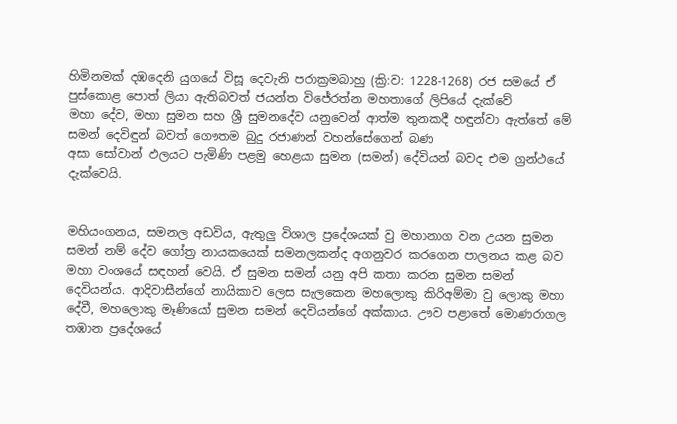හිමිනමක් දඹදෙනි යුගයේ විසූ දෙවැනි පරාක්‍රමබාහු (ක්‍රි:ව: 1228-1268) රජ සමයේ ඒ පුස්කොළ පොත් ලියා ඇතිබවත් ජයන්ත විජේරත්න මහතාගේ ලිපියේ දැක්වේ
මහා දේව, මහා සුමන සහ ශ්‍රී සුමනදේව යනුවෙන් ආත්ම තුනකදී හඳුන්වා ඇත්තේ මේ සමන් දෙවිඳුන් බවත් ගෞතම බුදු රජාණන් වහන්සේගෙන් බණ
අසා සෝවාන් ඵලයට පැමිණි පළමු හෙළයා සුමන (සමන්) දේවියන් බවද එම ග්‍රන්ථයේ දැක්වෙයි.


මහියංගනය, සමනල අඩවිය, ඇතුලු විශාල ප්‍රදේශයක් වු මහානාග වන උයන සුමන සමන් නම් දේව ගෝත්‍ර නායකයෙක් සමනලකන්ද අගනුවර කරගෙන පාලනය කළ බව මහා වංශයේ සඳහන් වෙයි. ඒ සුමන සමන් යනු අපි කතා කරන සුමන සමන් දෙවියන්ය. ආදිවාසීන්ගේ නායිකාව ලෙස සැලකෙන මහලොකු කිරිඅම්මා වු ලොකු මහා දේවී, මහලොකු මෑණියෝ සුමන සමන් දෙවියන්ගේ අක්කාය. ඌව පළාතේ මොණරාගල තඹාන ප්‍රදේශයේ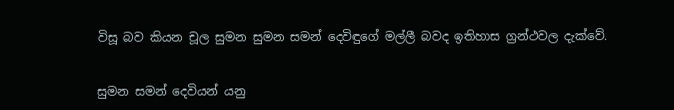විසූ බව කියන චූල සුමන සුමන සමන් දෙවිඳුගේ මල්ලී බවද ඉතිහාස ග්‍රන්ථවල දැක්වේ.


සුමන සමන් දෙවියන් යනු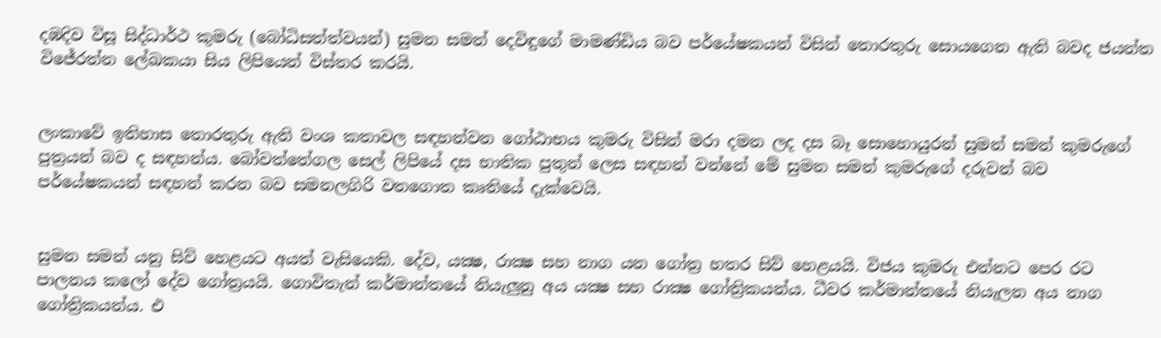දඹදිව විසූ සිද්ධාර්ථ කුමරු (බෝධිසත්ත්වයන්) සුමන සමන් දෙවිඳුගේ මාමණ්ඩිය බව පර්යේෂකයන් විසින් තොරතුරු සොයගෙන ඇති බවද ජයන්ත විජේරත්න ලේඛකයා සිය ලිපියෙන් විස්තර කරයි.


ලංකාවේ ඉතිහාස තොරතුරු ඇති වංශ කතාවල සඳහන්වන ගෝඨාභය කුමරු විසින් මරා දමන ලද දස බෑ සොහොයුරන් සුමන් සමන් කුමරුගේ පුත්‍රයන් බව ද සඳහන්ය. බෝවත්තේගල සෙල් ලිපියේ දස භාතික පුතුන් ලෙස සඳහන් වන්නේ මේ සුමන සමන් කුමරුගේ දරුවන් බව පර්යේෂකයන් සඳහන් කරන බව සමනලගිරි වතගොත කෘතියේ දැක්වෙයි.


සුමන සමන් යනු සිව් හෙළයට අයත් වැසියෙකි. දේව, යක්‍ෂ, රාක්‍ෂ සහ නාග යන ගෝත්‍ර හතර සිව් හෙළයයි. විජය කුමරු එන්නට පෙර රට පාලනය කලෝ දේව ගෝත්‍රයයි. ගොවිතැන් කර්මාන්තයේ නියැලුනු අය යක්‍ෂ සහ රාක්‍ෂ ගෝත්‍රිකයන්ය. ධීවර කර්මාන්තයේ නියැලන අය නාග ගෝත්‍රිකයන්ය. එ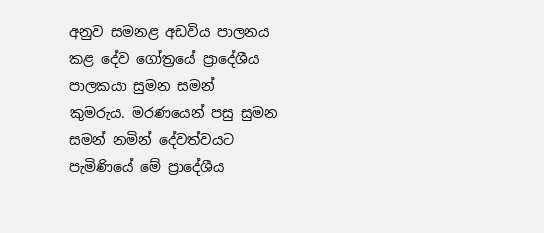අනුව සමනළ අඩවිය පාලනය කළ දේව ගෝත්‍රයේ ප්‍රාදේශීය පාලකයා සුමන සමන්
කුමරුය. මරණයෙන් පසු සුමන සමන් නමින් දේවත්වයට පැමිණියේ මේ ප්‍රාදේශීය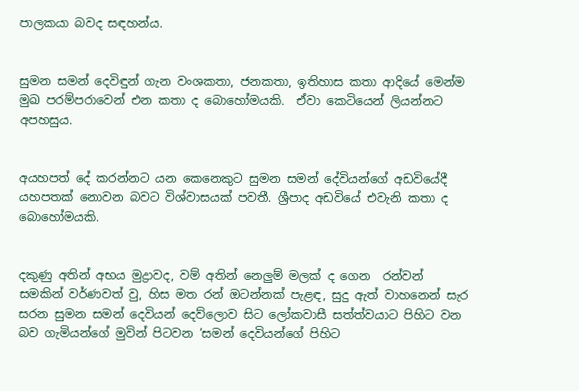පාලකයා බවද සඳහන්ය.


සුමන සමන් දෙවිඳුන් ගැන වංශකතා, ජනකතා, ඉතිහාස කතා ආදියේ මෙන්ම මුඛ පරම්පරාවෙන් එන කතා ද බොහෝමයකි.  ඒවා කෙටියෙන් ලියන්නට අපහසුය.


අයහපත් දේ කරන්නට යන කෙනෙකුට සුමන සමන් දේවියන්ගේ අඩවියේදී යහපතක් නොවන බවට විශ්වාසයක් පවතී. ශ්‍රීපාද අඩවියේ එවැනි කතා ද බොහෝමයකි.


දකුණු අතින් අභය මුද්‍රාවද, වම් අතින් නෙලුම් මලක් ද ගෙන  රන්වන් සමකින් වර්ණවත් වු, හිස මත රන් ඔටන්නක් පැළඳ, සුදු ඇත් වාහනෙන් සැර සරන සුමන සමන් දෙවියන් දෙව්ලොව සිට ලෝකවාසී සත්ත්වයාට පිහිට වන බව ගැමියන්ගේ මුවින් පිටවන ‘සමන් දෙවියන්ගේ පිහිට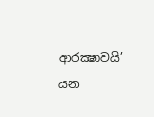ආරක්‍ෂාවයි’ යන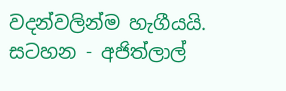වදන්වලින්ම හැගීයයි.
සටහන - අජිත්ලාල්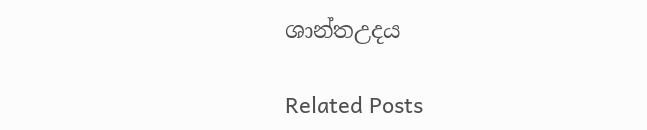ශාන්තඋදය

Related Posts